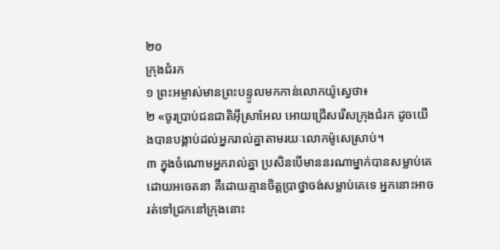២០
ក្រុងជំរក
១ ព្រះអម្ចាស់មានព្រះបន្ទូលមកកាន់លោកយ៉ូស្វេថា៖
២ «ចូរប្រាប់ជនជាតិអ៊ីស្រាអែល អោយជ្រើសរើសក្រុងជំរក ដូចយើងបានបង្គាប់ដល់អ្នករាល់គ្នាតាមរយៈលោកម៉ូសេស្រាប់។
៣ ក្នុងចំណោមអ្នករាល់គ្នា ប្រសិនបើមាននរណាម្នាក់បានសម្លាប់គេ ដោយអចេតនា គឺដោយគ្មានចិត្តប្រាថ្នាចង់សម្លាប់គេទេ អ្នកនោះអាចរត់ទៅជ្រកនៅក្រុងនោះ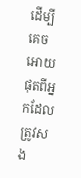ដើម្បីគេចអោយផុតពីអ្នកដែលត្រូវសង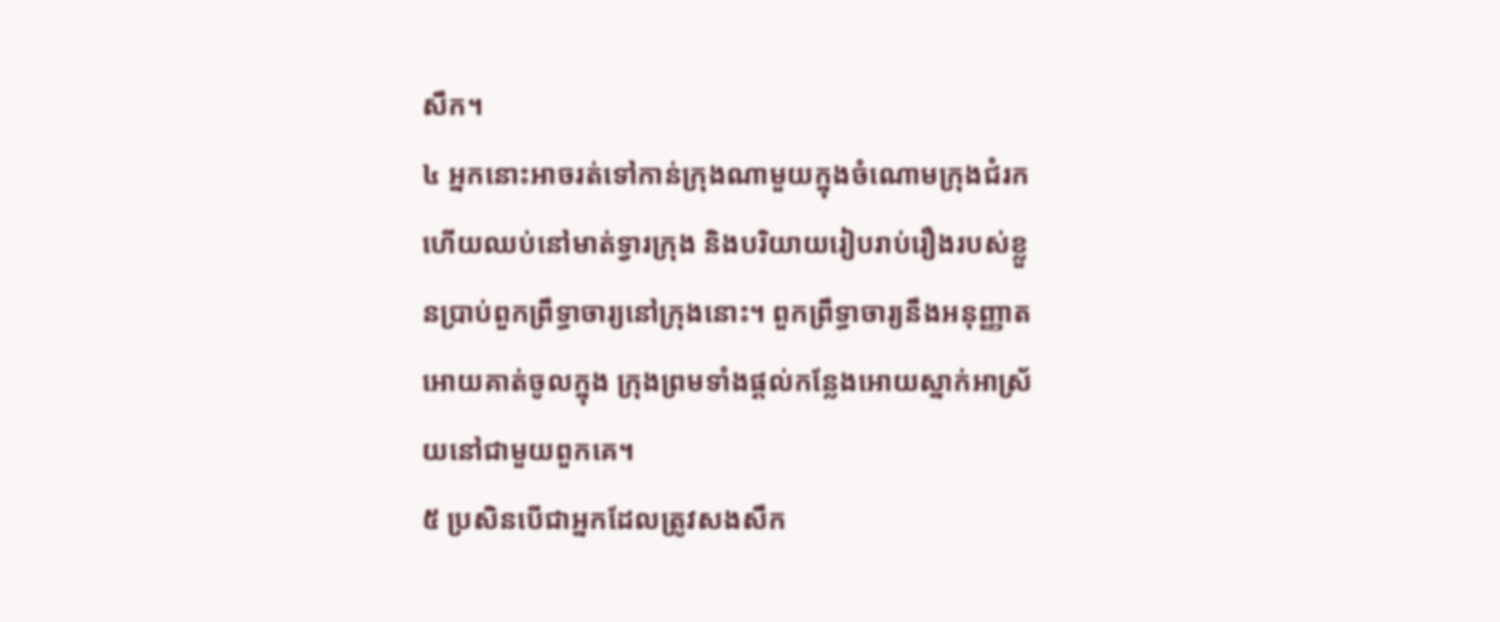សឹក។
៤ អ្នកនោះអាចរត់ទៅកាន់ក្រុងណាមួយក្នុងចំណោមក្រុងជំរក ហើយឈប់នៅមាត់ទ្វារក្រុង និងបរិយាយរៀបរាប់រឿងរបស់ខ្លួនប្រាប់ពួកព្រឹទ្ធាចារ្យនៅក្រុងនោះ។ ពួកព្រឹទ្ធាចារ្យនឹងអនុញ្ញាតអោយគាត់ចូលក្នុង ក្រុងព្រមទាំងផ្ដល់កន្លែងអោយស្នាក់អាស្រ័យនៅជាមួយពួកគេ។
៥ ប្រសិនបើជាអ្នកដែលត្រូវសងសឹក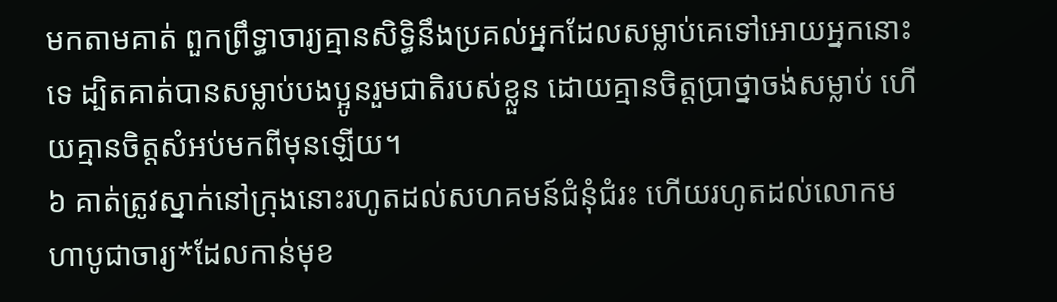មកតាមគាត់ ពួកព្រឹទ្ធាចារ្យគ្មានសិទ្ធិនឹងប្រគល់អ្នកដែលសម្លាប់គេទៅអោយអ្នកនោះទេ ដ្បិតគាត់បានសម្លាប់បងប្អូនរួមជាតិរបស់ខ្លួន ដោយគ្មានចិត្តប្រាថ្នាចង់សម្លាប់ ហើយគ្មានចិត្តសំអប់មកពីមុនឡើយ។
៦ គាត់ត្រូវស្នាក់នៅក្រុងនោះរហូតដល់សហគមន៍ជំនុំជំរះ ហើយរហូតដល់លោកមហាបូជាចារ្យ*ដែលកាន់មុខ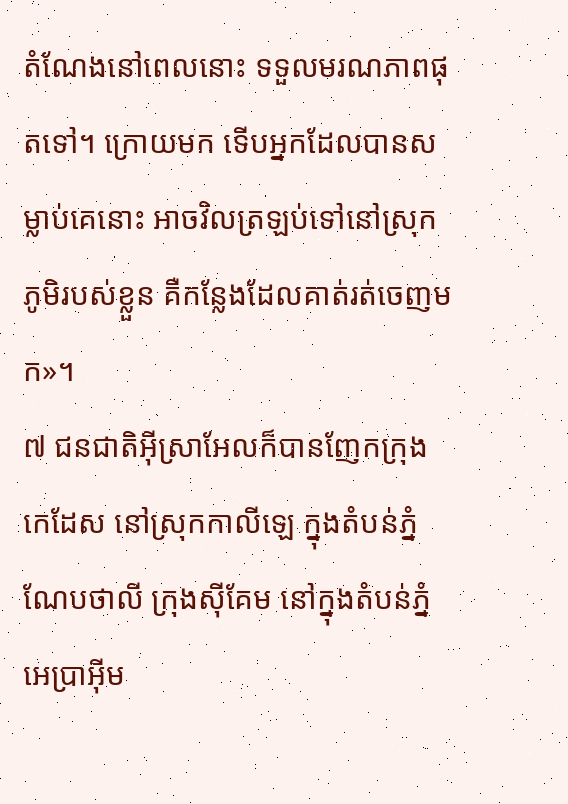តំណែងនៅពេលនោះ ទទួលមរណភាពផុតទៅ។ ក្រោយមក ទើបអ្នកដែលបានសម្លាប់គេនោះ អាចវិលត្រឡប់ទៅនៅស្រុកភូមិរបស់ខ្លួន គឺកន្លែងដែលគាត់រត់ចេញមក»។
៧ ជនជាតិអ៊ីស្រាអែលក៏បានញែកក្រុងកេដែស នៅស្រុកកាលីឡេ ក្នុងតំបន់ភ្នំណែបថាលី ក្រុងស៊ីគែម នៅក្នុងតំបន់ភ្នំអេប្រាអ៊ីម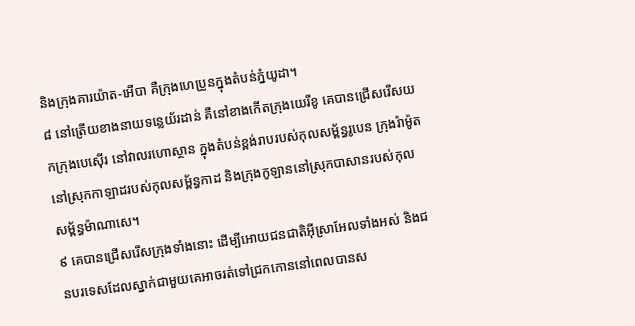និងក្រុងគារយ៉ាត-អើបា គឺក្រុងហេប្រូនក្នុងតំបន់ភ្នំយូដា។
៨ នៅត្រើយខាងនាយទន្លេយ័រដាន់ គឺនៅខាងកើតក្រុងយេរីខូ គេបានជ្រើសរើសយកក្រុងបេស៊ើរ នៅវាលរហោស្ថាន ក្នុងតំបន់ខ្ពង់រាបរបស់កុលសម្ព័ន្ធរូបេន ក្រុងរ៉ាម៉ូតនៅស្រុកកាឡាដរបស់កុលសម្ព័ន្ធកាដ និងក្រុងកូឡាននៅស្រុកបាសានរបស់កុលសម្ព័ន្ធម៉ាណាសេ។
៩ គេបានជ្រើសរើសក្រុងទាំងនោះ ដើម្បីអោយជនជាតិអ៊ីស្រាអែលទាំងអស់ និងជនបរទេសដែលស្នាក់ជាមួយគេអាចរត់ទៅជ្រកកោននៅពេលបានស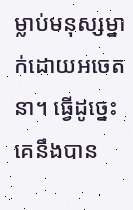ម្លាប់មនុស្សម្នាក់ដោយអចេតនា។ ធ្វើដូច្នេះ គេនឹងបាន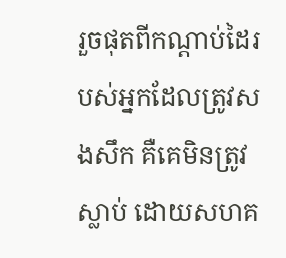រួចផុតពីកណ្ដាប់ដៃរបស់អ្នកដែលត្រូវសងសឹក គឺគេមិនត្រូវស្លាប់ ដោយសហគ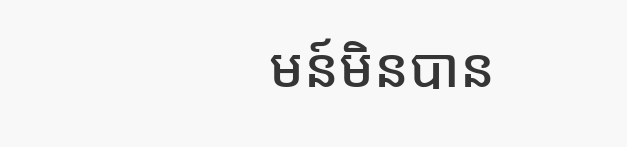មន៍មិនបាន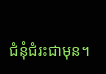ជំនុំជំរះជាមុន។